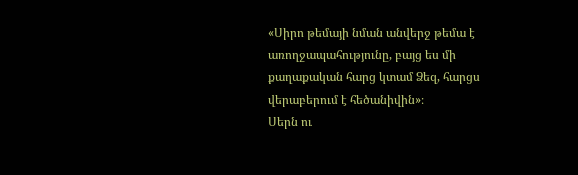«Սիրո թեմայի նման անվերջ թեմա է առողջապահությունը, բայց ես մի քաղաքական հարց կտամ Ձեզ, հարցս վերաբերում է հեծանիվին»։
Սերն ու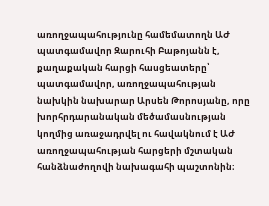առողջապահությունը համեմատողն ԱԺ պատգամավոր Զարուհի Բաթոյանն է, քաղաքական հարցի հասցեատերը՝ պատգամավոր, առողջապահության նախկին նախարար Արսեն Թորոսյանը, որը խորհրդարանական մեծամասնության կողմից առաջադրվել ու հավակնում է ԱԺ առողջապահության հարցերի մշտական հանձնաժողովի նախագահի պաշտոնին։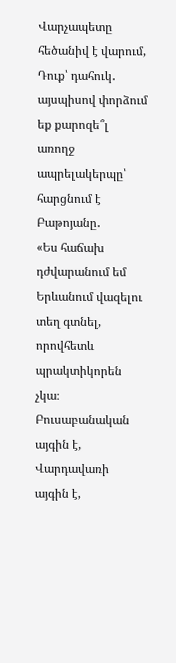Վարչապետը հեծանիվ է վարում, Դուք՝ դահուկ․ այսպիսով փորձում եք քարոզե՞լ առողջ ապրելակերպը՝ հարցնում է Բաթոյանը․
«Ես հաճախ դժվարանում եմ Երևանում վազելու տեղ գտնել, որովհետև պրակտիկորեն չկա։ Բուսաբանական այգին է, Վարդավառի այգին է,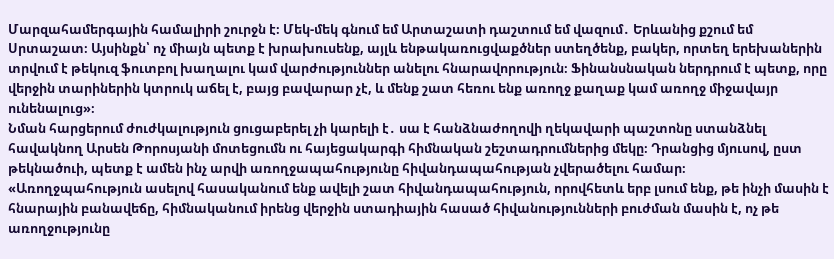Մարզահամերգային համալիրի շուրջն է։ Մեկ-մեկ գնում եմ Արտաշատի դաշտում եմ վազում․ Երևանից քշում եմ Սրտաշատ։ Այսինքն՝ ոչ միայն պետք է խրախուսենք, այլև ենթակառուցվաքծներ ստեղծենք, բակեր, որտեղ երեխաներին տրվում է թեկուզ ֆուտբոլ խաղալու կամ վարժություններ անելու հնարավորություն։ Ֆինանսնական ներդրում է պետք, որը վերջին տարիներին կտրուկ աճել է, բայց բավարար չէ, և մենք շատ հեռու ենք առողջ քաղաք կամ առողջ միջավայր ունենալուց»։
Նման հարցերում ժուժկալություն ցուցաբերել չի կարելի է․ սա է հանձնաժողովի ղեկավարի պաշտոնը ստանձնել հավակնող Արսեն Թորոսյանի մոտեցումն ու հայեցակարգի հիմնական շեշտադրումներից մեկը։ Դրանցից մյուսով, ըստ թեկնածուի, պետք է ամեն ինչ արվի առողջապահությունը հիվանդապահության չվերածելու համար։
«Առողջպահություն ասելով հասականում ենք ավելի շատ հիվանդապահություն, որովհետև երբ լսում ենք, թե ինչի մասին է հնարային բանավեճը, հիմնականում իրենց վերջին ստադիային հասած հիվանությունների բուժման մասին է, ոչ թե առողջությունը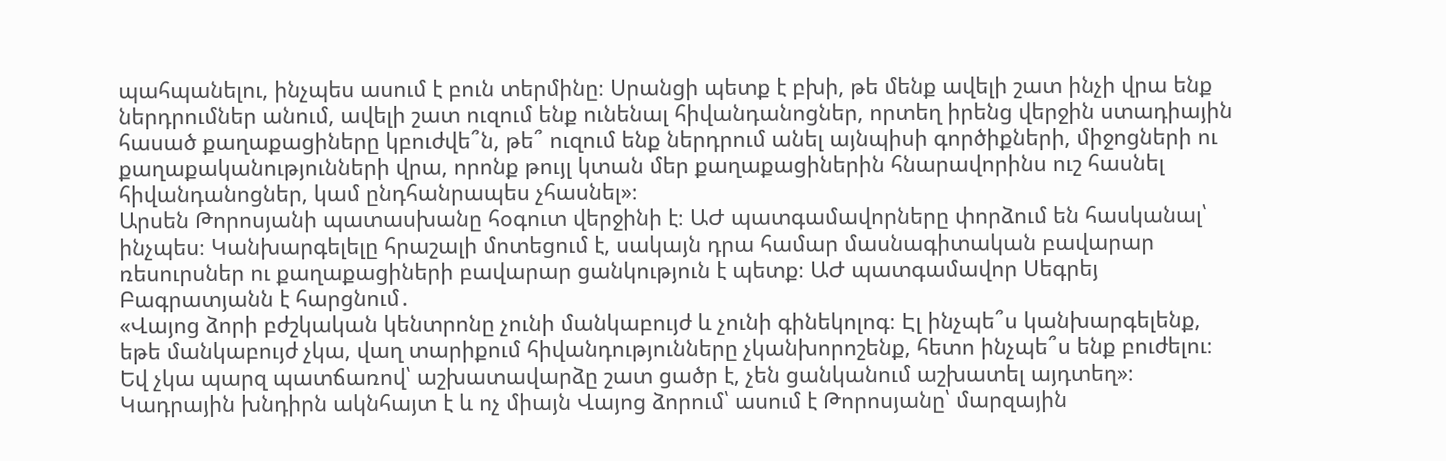պահպանելու, ինչպես ասում է բուն տերմինը։ Սրանցի պետք է բխի, թե մենք ավելի շատ ինչի վրա ենք ներդրումներ անում, ավելի շատ ուզում ենք ունենալ հիվանդանոցներ, որտեղ իրենց վերջին ստադիային հասած քաղաքացիները կբուժվե՞ն, թե՞ ուզում ենք ներդրում անել այնպիսի գործիքների, միջոցների ու քաղաքականությունների վրա, որոնք թույլ կտան մեր քաղաքացիներին հնարավորինս ուշ հասնել հիվանդանոցներ, կամ ընդհանրապես չհասնել»։
Արսեն Թորոսյանի պատասխանը հօգուտ վերջինի է։ ԱԺ պատգամավորները փորձում են հասկանալ՝ ինչպես։ Կանխարգելելը հրաշալի մոտեցում է, սակայն դրա համար մասնագիտական բավարար ռեսուրսներ ու քաղաքացիների բավարար ցանկություն է պետք։ ԱԺ պատգամավոր Սեգրեյ Բագրատյանն է հարցնում․
«Վայոց ձորի բժշկական կենտրոնը չունի մանկաբույժ և չունի գինեկոլոգ։ Էլ ինչպե՞ս կանխարգելենք, եթե մանկաբույժ չկա, վաղ տարիքում հիվանդությունները չկանխորոշենք, հետո ինչպե՞ս ենք բուժելու։ Եվ չկա պարզ պատճառով՝ աշխատավարձը շատ ցածր է, չեն ցանկանում աշխատել այդտեղ»։
Կադրային խնդիրն ակնհայտ է և ոչ միայն Վայոց ձորում՝ ասում է Թորոսյանը՝ մարզային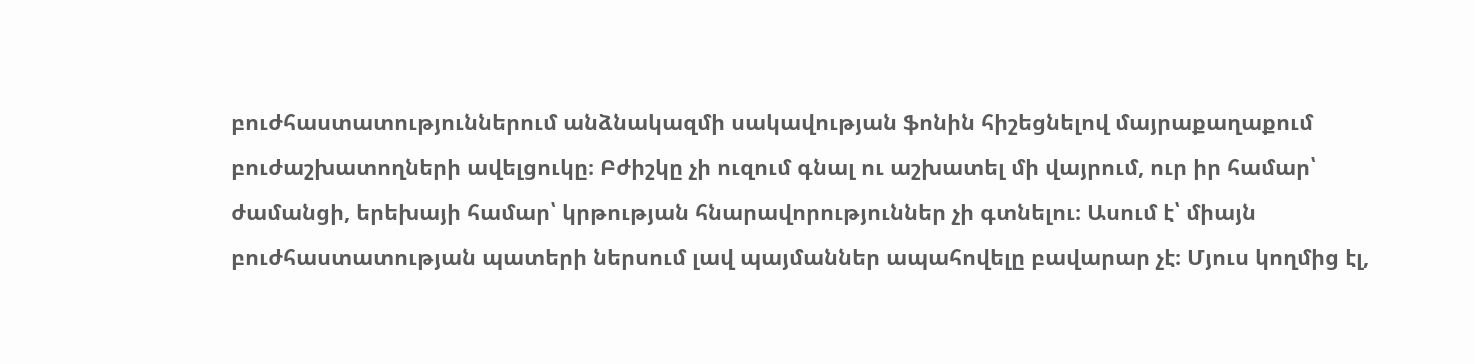բուժհաստատություններում անձնակազմի սակավության ֆոնին հիշեցնելով մայրաքաղաքում բուժաշխատողների ավելցուկը։ Բժիշկը չի ուզում գնալ ու աշխատել մի վայրում, ուր իր համար՝ ժամանցի, երեխայի համար՝ կրթության հնարավորություններ չի գտնելու։ Ասում է՝ միայն բուժհաստատության պատերի ներսում լավ պայմաններ ապահովելը բավարար չէ։ Մյուս կողմից էլ,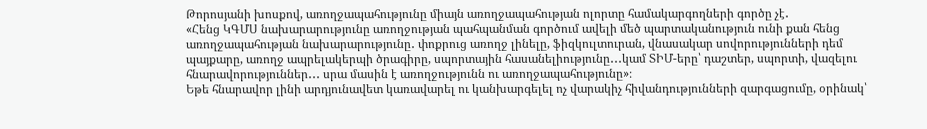Թորոսյանի խոսքով, առողջապահությունը միայն առողջապահության ոլորտը համակարգողների գործը չէ․
«Հենց ԿԳՄՍ նախարարությունը առողջության պահպանման գործում ավելի մեծ պարտականություն ունի քան հենց առողջապահության նախարարությունը․ փոքրուց առողջ լինելը, ֆիզկուլտուրան, վնասակար սովորությունների դեմ պայքարը, առողջ ապրելակերպի ծրագիրը, սպորտային հասանելիությունը․․․կամ ՏԻՄ-երը՝ դաշտեր, սպորտի, վազելու հնարավորություններ․․․ սրա մասին է առողջությունն ու առողջապահությունը»։
Եթե հնարավոր լինի արդյունավետ կառավարել ու կանխարգելել ոչ վարակիչ հիվանդությունների զարգացումը, օրինակ՝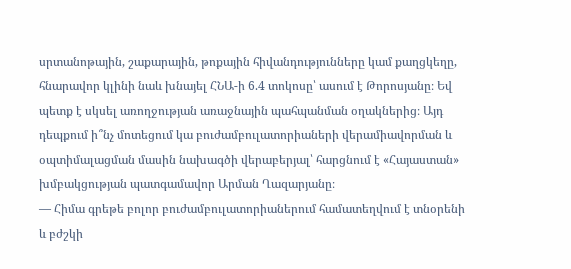սրտանոթային, շաքարային, թոքային հիվանդությունները կամ քաղցկեղը, հնարավոր կլինի նաև խնայել ՀՆԱ-ի 6.4 տոկոսը՝ ասում է Թորոսյանը։ Եվ պետք է սկսել առողջության առաջնային պահպանման օղակներից։ Այդ դեպքում ի՞նչ մոտեցում կա բուժամբուլատորիաների վերամիավորման և օպտիմալացման մասին նախագծի վերաբերյալ՝ հարցնում է «Հայաստան» խմբակցության պատգամավոր Արման Ղազարյանը։
— Հիմա գրեթե բոլոր բուժամբուլատորիաներում համատեղվում է տնօրենի և բժշկի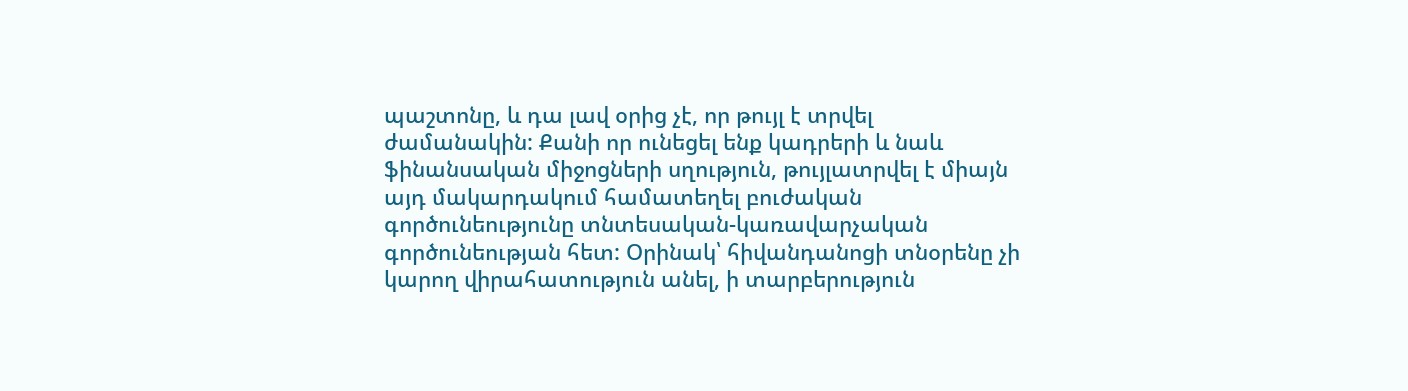պաշտոնը, և դա լավ օրից չէ, որ թույլ է տրվել ժամանակին: Քանի որ ունեցել ենք կադրերի և նաև ֆինանսական միջոցների սղություն, թույլատրվել է միայն այդ մակարդակում համատեղել բուժական գործունեությունը տնտեսական-կառավարչական գործունեության հետ: Օրինակ՝ հիվանդանոցի տնօրենը չի կարող վիրահատություն անել, ի տարբերություն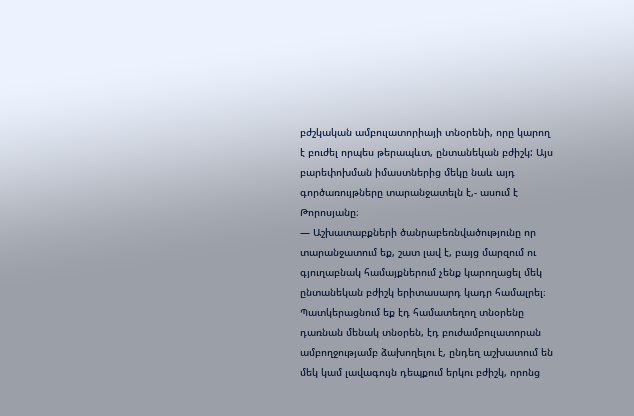բժշկական ամբուլատորիայի տնօրենի, որը կարող է բուժել որպես թերապևտ, ընտանեկան բժիշկ: Այս բարեփոխման իմաստներից մեկը նաև այդ գործառույթները տարանջատելն է,- ասում է Թորոսյանը։
— Աշխատաբքների ծանրաբեռնվածությունը որ տարանջատում եք, շատ լավ է, բայց մարզում ու գյուղաբնակ համայքներում չենք կարողացել մեկ ընտանեկան բժիշկ երիտասարդ կադր համալրել։ Պատկերացնում եք էդ համատեղող տնօրենը դառնան մենակ տնօրեն, էդ բուժամբուլատորան ամբողջությամբ ձախողելու է, ընդեղ աշխատում են մեկ կամ լավագույն դեպքում երկու բժիշկ, որոնց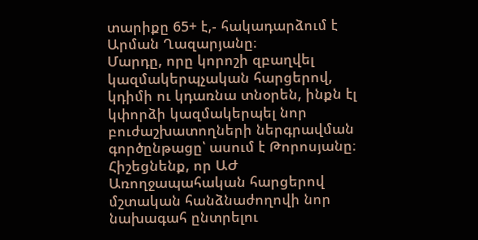տարիքը 65+ է,- հակադարձում է Արման Ղազարյանը։
Մարդը, որը կորոշի զբաղվել կազմակերպչական հարցերով, կդիմի ու կդառնա տնօրեն, ինքն էլ կփորձի կազմակերպել նոր բուժաշխատողների ներգրավման գործընթացը՝ ասում է Թորոսյանը։
Հիշեցնենք, որ ԱԺ Առողջապահական հարցերով մշտական հանձնաժողովի նոր նախագահ ընտրելու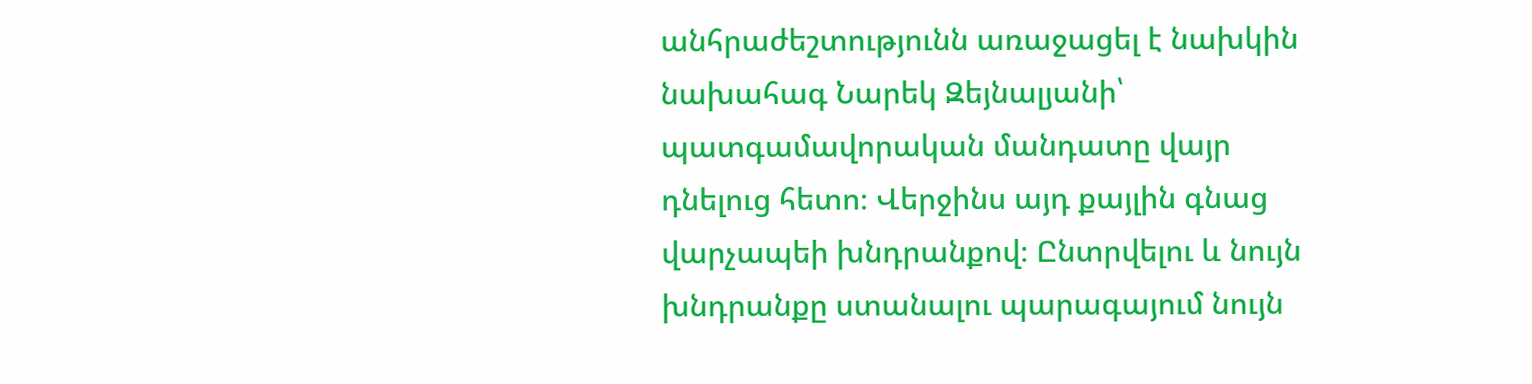անհրաժեշտությունն առաջացել է նախկին նախահագ Նարեկ Զեյնալյանի՝ պատգամավորական մանդատը վայր դնելուց հետո։ Վերջինս այդ քայլին գնաց վարչապեի խնդրանքով։ Ընտրվելու և նույն խնդրանքը ստանալու պարագայում նույն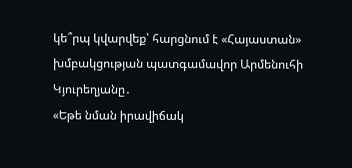կե՞րպ կվարվեք՝ հարցնում է «Հայաստան» խմբակցության պատգամավոր Արմենուհի Կյուրեղյանը․
«Եթե նման իրավիճակ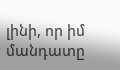լինի, որ իմ մանդատը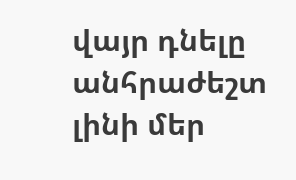վայր դնելը անհրաժեշտ լինի մեր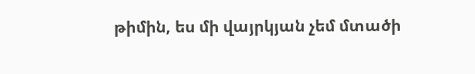թիմին, ես մի վայրկյան չեմ մտածի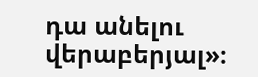դա անելու վերաբերյալ»։